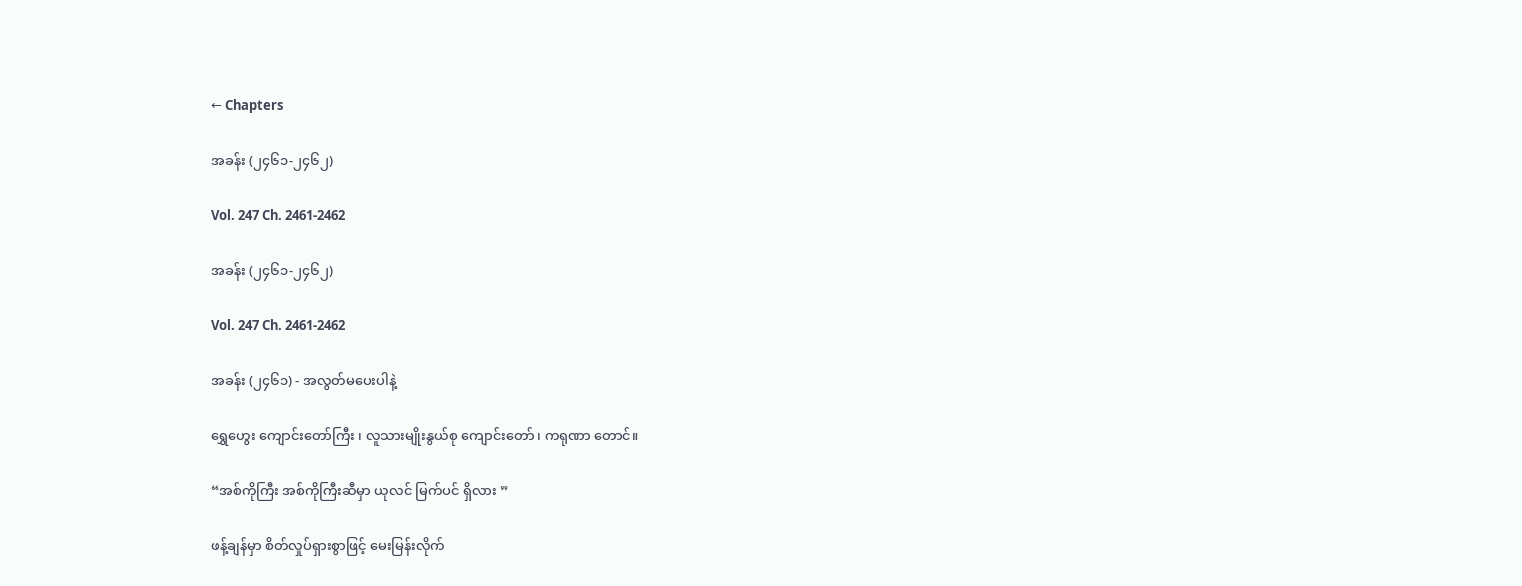← Chapters

အခန်း (၂၄၆၁-၂၄၆၂)

Vol. 247 Ch. 2461-2462

အခန်း (၂၄၆၁-၂၄၆၂)

Vol. 247 Ch. 2461-2462

အခန်း (၂၄၆၁) - အလွတ်မပေးပါနဲ့

ရွှေဟွေး ကျောင်းတော်ကြီး ၊ လူသားမျိုးနွယ်စု ကျောင်းတော်၊ ကရုဏာ တောင်။

“အစ်ကိုကြီး အစ်ကိုကြီးဆီမှာ ယုလင် မြက်ပင် ရှိလား ”

ဖန့်ချန်မှာ စိတ်လှုပ်ရှားစွာဖြင့် မေးမြန်းလိုက်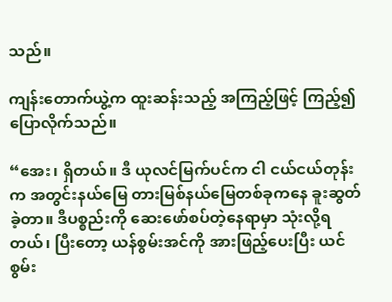သည်။

ကျန်းတောက်ယွဲ့က ထူးဆန်းသည့် အကြည့်ဖြင့် ကြည့်၍ ပြောလိုက်သည်။

“အေး၊ ရှိတယ်။ ဒီ ယုလင်မြက်ပင်က ငါ ငယ်ငယ်တုန်းက အတွင်းနယ်မြေ တားမြစ်နယ်မြေတစ်ခုကနေ ခူးဆွတ်ခဲ့တာ။ ဒီပစ္စည်းကို ဆေးဖော်စပ်တဲ့နေရာမှာ သုံးလို့ရတယ်၊ ပြီးတော့ ယန်စွမ်းအင်ကို အားဖြည့်ပေးပြီး ယင်စွမ်း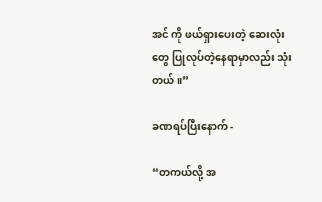အင် ကို ဖယ်ရှားပေးတဲ့ ဆေးလုံးတွေ ပြုလုပ်တဲ့နေရာမှာလည်း သုံးတယ်။”

ခဏရပ်ပြီးနောက် -

“တကယ်လို့ အ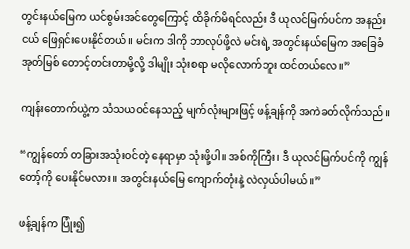တွင်းနယ်မြေက ယင်စွမ်းအင်တွေကြောင့် ထိခိုက်မိရင်လည်း ဒီ ယုလင်မြက်ပင်က အနည်းငယ် ဖြေရှင်းပေးနိုင်တယ်။ မင်းက ဒါကို ဘာလုပ်ဖို့လဲ မင်းရဲ့ အတွင်းနယ်မြေက အခြေခံအုတ်မြစ် တောင့်တင်းတာမို့လို့ ဒါမျိုး သုံးစရာ မလိုလောက်ဘူး ထင်တယ်လေ။”

ကျန်းတောက်ယွဲ့က သံသယဝင်နေသည့် မျက်လုံးများဖြင့် ဖန့်ချန်ကို အကဲခတ်လိုက်သည်။

“ကျွန်တော် တခြားအသုံးဝင်တဲ့ နေရာမှာ သုံးဖို့ပါ။ အစ်ကိုကြီး၊ ဒီ ယုလင်မြက်ပင်ကို ကျွန်တော့်ကို ပေးနိုင်မလား။ အတွင်းနယ်မြေ ကျောက်တုံးနဲ့ လဲလှယ်ပါမယ်။”

ဖန့်ချန်က ပြုံး၍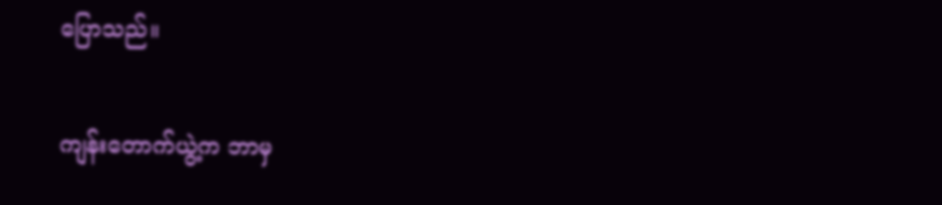ပြောသည်။

ကျန်းတောက်ယွဲ့က ဘာမှ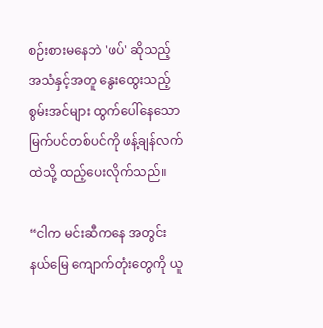စဉ်းစားမနေဘဲ 'ဖပ်' ဆိုသည့်အသံနှင့်အတူ နွေးထွေးသည့် စွမ်းအင်များ ထွက်ပေါ်နေသော မြက်ပင်တစ်ပင်ကို ဖန့်ချန်လက်ထဲသို့ ထည့်ပေးလိုက်သည်။

“ငါက မင်းဆီကနေ အတွင်းနယ်မြေ ကျောက်တုံးတွေကို ယူ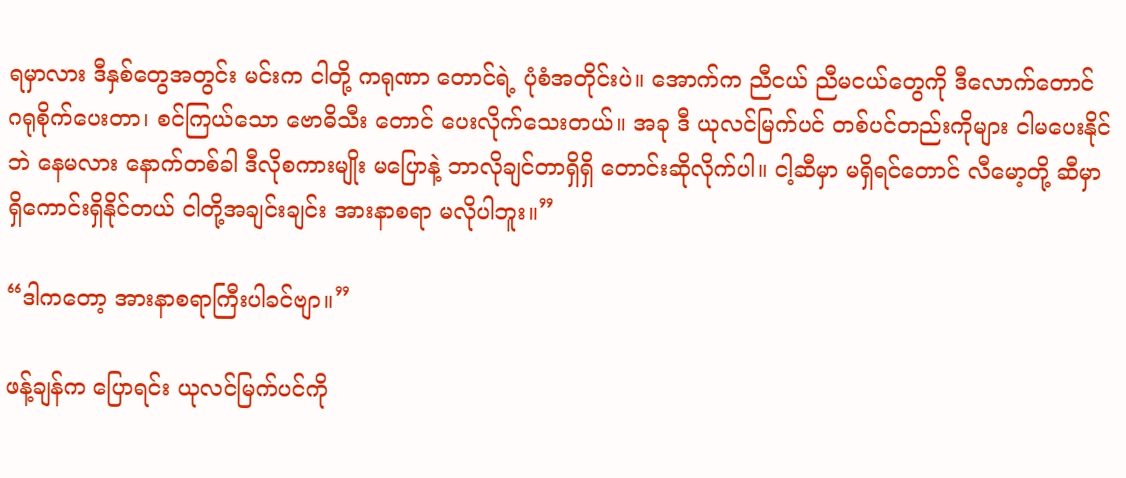ရမှာလား ဒီနှစ်တွေအတွင်း မင်းက ငါတို့ ကရုဏာ တောင်ရဲ့ ပုံစံအတိုင်းပဲ။ အောက်က ညီငယ် ညီမငယ်တွေကို ဒီလောက်တောင် ဂရုစိုက်ပေးတာ၊ စင်ကြယ်သော ဗောဓိသီး တောင် ပေးလိုက်သေးတယ်။ အခု ဒီ ယုလင်မြက်ပင် တစ်ပင်တည်းကိုများ ငါမပေးနိုင်ဘဲ နေမလား နောက်တစ်ခါ ဒီလိုစကားမျိုး မပြောနဲ့ ဘာလိုချင်တာရှိရှိ တောင်းဆိုလိုက်ပါ။ ငါ့ဆီမှာ မရှိရင်တောင် လီမော့တို့ ဆီမှာရှိကောင်းရှိနိုင်တယ် ငါတို့အချင်းချင်း အားနာစရာ မလိုပါဘူး။”

“ဒါကတော့ အားနာစရာကြီးပါခင်ဗျာ။”

ဖန့်ချန်က ပြောရင်း ယုလင်မြက်ပင်ကို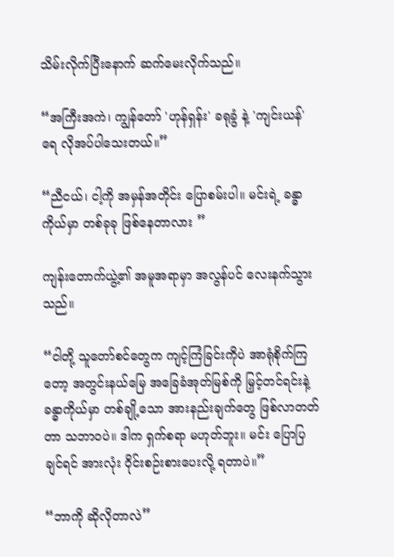သိမ်းလိုက်ပြီးနောက် ဆက်မေးလိုက်သည်။

“အကြီးအကဲ၊ ကျွန်တော် 'ဟုန်ရှန်း' ခရုခွံ နဲ့ 'ကျင်းယန်' ရေ လိုအပ်ပါသေးတယ်။”

“ညီငယ်၊ ငါ့ကို အမှန်အတိုင်း ပြောစမ်းပါ။ မင်းရဲ့ ခန္ဓာကိုယ်မှာ တစ်ခုခု ဖြစ်နေတာလား ”

ကျန်းတောက်ယွဲ့၏ အမူအရာမှာ အလွန်ပင် လေးနက်သွားသည်။

“ငါတို့ သူတော်စင်တွေက ကျင့်ကြံခြင်းကိုပဲ အာရုံစိုက်ကြတော့ အတွင်းနယ်မြေ အခြေခံအုတ်မြစ်ကို မြှင့်တင်ရင်းနဲ့ ခန္ဓာကိုယ်မှာ တစ်ချို့သော အားနည်းချက်တွေ ဖြစ်လာတတ်တာ သဘာဝပဲ။ ဒါက ရှက်စရာ မဟုတ်ဘူး။ မင်း ပြောပြချင်ရင် အားလုံး ဝိုင်းစဉ်းစားပေးလို့ ရတာပဲ။”

“ဘာကို ဆိုလိုတာလဲ”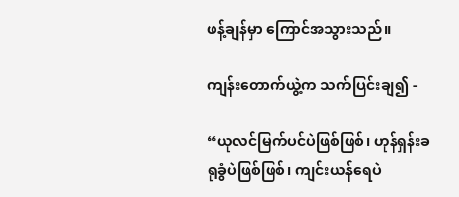ဖန့်ချန်မှာ ကြောင်အသွားသည်။

ကျန်းတောက်ယွဲ့က သက်ပြင်းချ၍ -

“ယုလင်မြက်ပင်ပဲဖြစ်ဖြစ်၊ ဟုန်ရှန်းခရုခွံပဲဖြစ်ဖြစ်၊ ကျင်းယန်ရေပဲ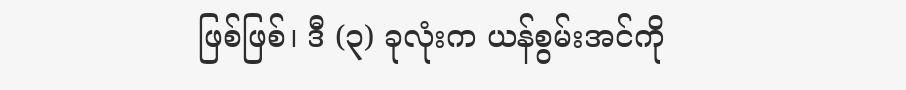ဖြစ်ဖြစ်၊ ဒီ (၃) ခုလုံးက ယန်စွမ်းအင်ကို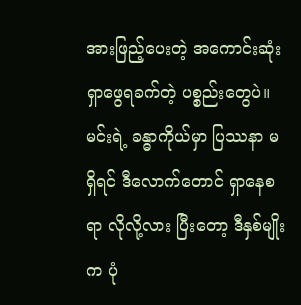အားဖြည့်ပေးတဲ့ အကောင်းဆုံး ရှာဖွေရခက်တဲ့ ပစ္စည်းတွေပဲ။ မင်းရဲ့ ခန္ဓာကိုယ်မှာ ပြဿနာ မရှိရင် ဒီလောက်တောင် ရှာနေစရာ လိုလို့လား ပြီးတော့ ဒီနှစ်မျိုးက ပုံ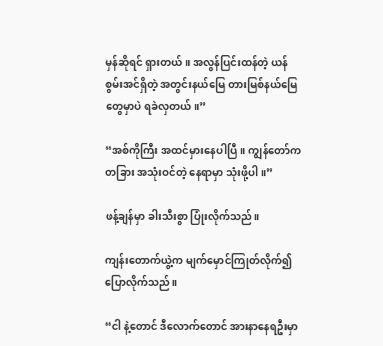မှန်ဆိုရင် ရှားတယ်။ အလွန်ပြင်းထန်တဲ့ ယန်စွမ်းအင်ရှိတဲ့ အတွင်းနယ်မြေ တားမြစ်နယ်မြေတွေမှာပဲ ရခဲလှတယ်။”

“အစ်ကိုကြီး အထင်မှားနေပါပြီ။ ကျွန်တော်က တခြား အသုံးဝင်တဲ့ နေရာမှာ သုံးဖို့ပါ။”

ဖန့်ချန်မှာ ခါးသီးစွာ ပြုံးလိုက်သည်။

ကျန်းတောက်ယွဲ့က မျက်မှောင်ကြုတ်လိုက်၍ ပြောလိုက်သည်။

“ငါ နဲ့တောင် ဒီလောက်တောင် အားနာနေရဦးမှာ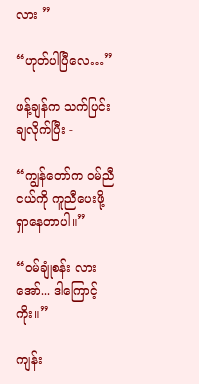လား ”

“ဟုတ်ပါပြီလေ…”

ဖန့်ချန်က သက်ပြင်းချလိုက်ပြီး -

“ကျွန်တော်က ဝမ်ညီငယ်ကို ကူညီပေးဖို့ ရှာနေတာပါ။”

“ဝမ်ချုံစန်း လား အော်... ဒါကြောင့်ကိုး။”

ကျန်း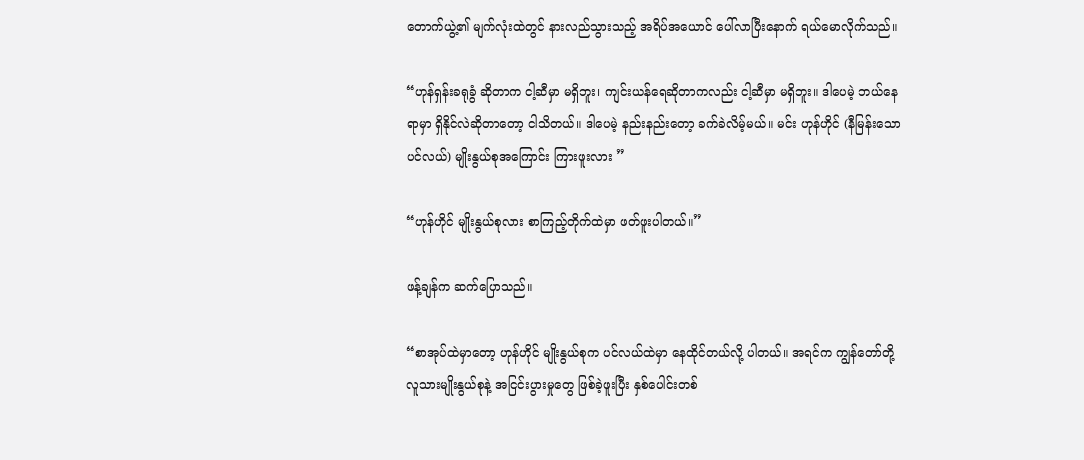တောက်ယွဲ့၏ မျက်လုံးထဲတွင် နားလည်သွားသည့် အရိပ်အယောင် ပေါ်လာပြီးနောက် ရယ်မောလိုက်သည်။

“ဟုန်ရှန်းခရုခွံ ဆိုတာက ငါ့ဆီမှာ မရှိဘူး၊ ကျင်းယန်ရေဆိုတာကလည်း ငါ့ဆီမှာ မရှိဘူး။ ဒါပေမဲ့ ဘယ်နေရာမှာ ရှိနိုင်လဲဆိုတာတော့ ငါသိတယ်။ ဒါပေမဲ့ နည်းနည်းတော့ ခက်ခဲလိမ့်မယ်။ မင်း ဟုန်ဟိုင် (နီမြန်းသောပင်လယ်) မျိုးနွယ်စုအကြောင်း ကြားဖူးလား ”

“ဟုန်ဟိုင် မျိုးနွယ်စုလား စာကြည့်တိုက်ထဲမှာ ဖတ်ဖူးပါတယ်။”

ဖန့်ချန်က ဆက်ပြောသည်။

“စာအုပ်ထဲမှာတော့ ဟုန်ဟိုင် မျိုးနွယ်စုက ပင်လယ်ထဲမှာ နေထိုင်တယ်လို့ ပါတယ်။ အရင်က ကျွန်တော်တို့ လူသားမျိုးနွယ်စုနဲ့ အငြင်းပွားမှုတွေ ဖြစ်ခဲ့ဖူးပြီး နှစ်ပေါင်းတစ်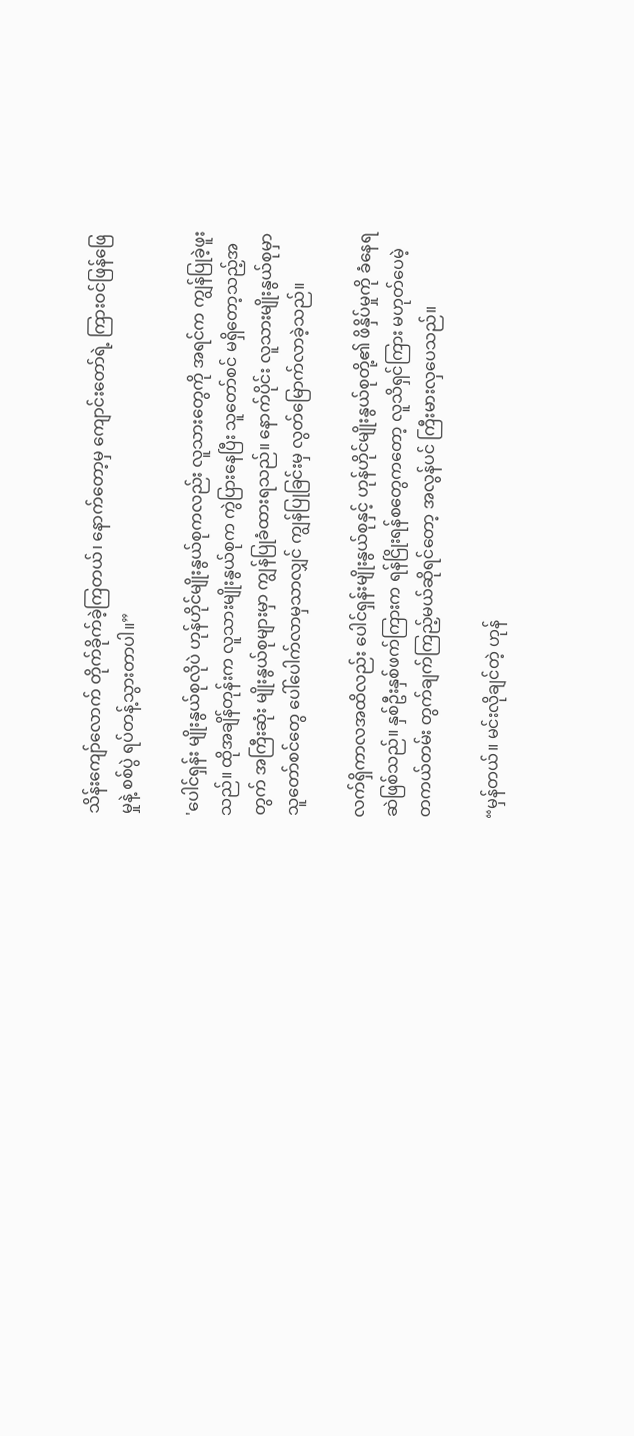သိန်းကျော်လောက် တိုက်ခိုက်ခဲ့ကြတယ်၊ နောက်တော့မှ ကျောင်းတော်ရဲ့ ကြားဝင်ဖြန်ဖြေမှုနဲ့ စစ်ပွဲ ရပ်တန့်သွားတာပါ။”

'ပေါင်ရှန်း မျိုးနွယ်စုလိုပဲ ဟုန်ဟိုင်မျိုးနွယ်စုကလည်း လူသားတွေကို အရင်က ကျွန်ပြုခဲ့ဖူးသည်။ ထိုအချိန်တုန်းက လူသားမျိုးနွယ်စုက ကွဲပြားနေပြီး သူတော်စင် မရှိတော့သည့်အတွက် အကြီးဆုံး မျိုးနွယ်စုများမှာ ကျွန်ပြုခံထားရသည်။ နောက်ပိုင်း လူသားမျိုးနွယ်စုမှာ သူတော်စင်တွေ ပေါ်ပေါက်လာမှသာလျှင် ကျွန်ပြုခြင်းမှ လွတ်မြောက်လာခဲ့သည်။

လက်ရှိကာလအထိလည်း ပေါင်ရှန်းမျိုးနွယ်စုနှင့် ဟုန်ဟိုင်မျိုးနွယ်စုတို့၏ ဖိနှိပ်မှုကို ခံနေရဆဲဖြစ်သည်။ နှစ်ဦးနှစ်ဖက်ကြားက ရန်ငြိုးရန်စတွေကတော့ လူသိရှင်ကြား မဟုတ်ပေမဲ့ တကယ်တမ်း တွက်ချက်ကြည့်မယ်ဆိုရင်တော့ အလွန်ပင် ကြီးမားလှပေသည်။

“မှန်တယ်။ မင်းလိုချင်တဲ့ ဟုန်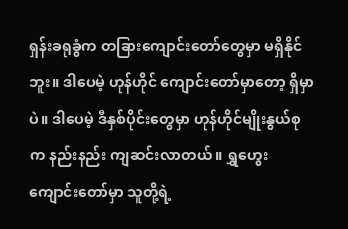ရှန်းခရုခွံက တခြားကျောင်းတော်တွေမှာ မရှိနိုင်ဘူး။ ဒါပေမဲ့ ဟုန်ဟိုင် ကျောင်းတော်မှာတော့ ရှိမှာပဲ။ ဒါပေမဲ့ ဒီနှစ်ပိုင်းတွေမှာ ဟုန်ဟိုင်မျိုးနွယ်စုက နည်းနည်း ကျဆင်းလာတယ်။ ရွှဟွေး ကျောင်းတော်မှာ သူတို့ရဲ့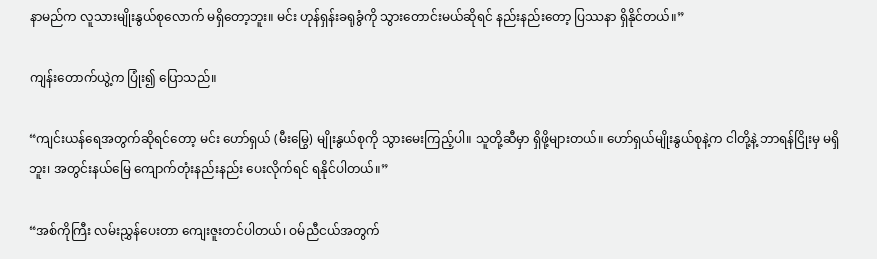နာမည်က လူသားမျိုးနွယ်စုလောက် မရှိတော့ဘူး။ မင်း ဟုန်ရှန်းခရုခွံကို သွားတောင်းမယ်ဆိုရင် နည်းနည်းတော့ ပြဿနာ ရှိနိုင်တယ်။”

ကျန်းတောက်ယွဲ့က ပြုံး၍ ပြောသည်။

“ကျင်းယန်ရေအတွက်ဆိုရင်တော့ မင်း ဟော်ရှယ် (မီးမြွေ) မျိုးနွယ်စုကို သွားမေးကြည့်ပါ။ သူတို့ဆီမှာ ရှိဖို့များတယ်။ ဟော်ရှယ်မျိုးနွယ်စုနဲ့က ငါတို့နဲ့ ဘာရန်ငြိုးမှ မရှိဘူး၊ အတွင်းနယ်မြေ ကျောက်တုံးနည်းနည်း ပေးလိုက်ရင် ရနိုင်ပါတယ်။”

“အစ်ကိုကြီး လမ်းညွှန်ပေးတာ ကျေးဇူးတင်ပါတယ်၊ ဝမ်ညီငယ်အတွက်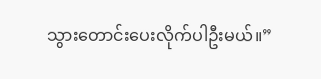သွားတောင်းပေးလိုက်ပါဦးမယ်။”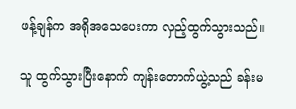ဖန့်ချန်က အရိုအသေပေးကာ လှည့်ထွက်သွားသည်။

သူ ထွက်သွားပြီးနောက် ကျန်းတောက်ယွဲ့သည် ခန်းမ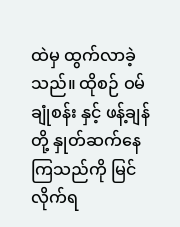ထဲမှ ထွက်လာခဲ့သည်။ ထိုစဉ် ဝမ်ချုံစန်း နှင့် ဖန့်ချန်တို့ နှုတ်ဆက်နေကြသည်ကို မြင်လိုက်ရ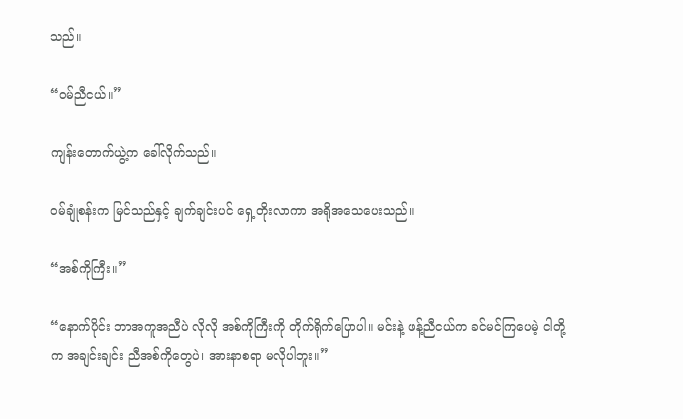သည်။

“ဝမ်ညီငယ်။”

ကျန်းတောက်ယွဲ့က ခေါ်လိုက်သည်။

ဝမ်ချုံစန်းက မြင်သည်နှင့် ချက်ချင်းပင် ရှေ့တိုးလာကာ အရိုအသေပေးသည်။

“အစ်ကိုကြီး။”

“နောက်ပိုင်း ဘာအကူအညီပဲ လိုလို အစ်ကိုကြီးကို တိုက်ရိုက်ပြောပါ။ မင်းနဲ့ ဖန့်ညီငယ်က ခင်မင်ကြပေမဲ့ ငါတို့က အချင်းချင်း ညီအစ်ကိုတွေပဲ၊ အားနာစရာ မလိုပါဘူး။”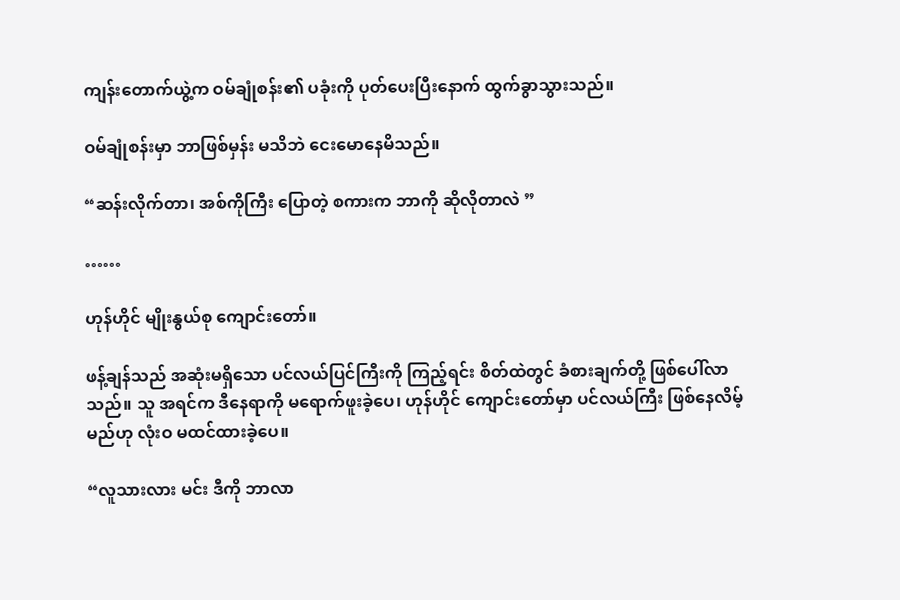ကျန်းတောက်ယွဲ့က ဝမ်ချုံစန်း၏ ပခုံးကို ပုတ်ပေးပြီးနောက် ထွက်ခွာသွားသည်။

ဝမ်ချုံစန်းမှာ ဘာဖြစ်မှန်း မသိဘဲ ငေးမောနေမိသည်။

“ဆန်းလိုက်တာ၊ အစ်ကိုကြီး ပြောတဲ့ စကားက ဘာကို ဆိုလိုတာလဲ ”

……

ဟုန်ဟိုင် မျိုးနွယ်စု ကျောင်းတော်။

ဖန့်ချန်သည် အဆုံးမရှိသော ပင်လယ်ပြင်ကြီးကို ကြည့်ရင်း စိတ်ထဲတွင် ခံစားချက်တို့ ဖြစ်ပေါ်လာသည်။ သူ အရင်က ဒီနေရာကို မရောက်ဖူးခဲ့ပေ၊ ဟုန်ဟိုင် ကျောင်းတော်မှာ ပင်လယ်ကြီး ဖြစ်နေလိမ့်မည်ဟု လုံးဝ မထင်ထားခဲ့ပေ။

“လူသားလား မင်း ဒီကို ဘာလာ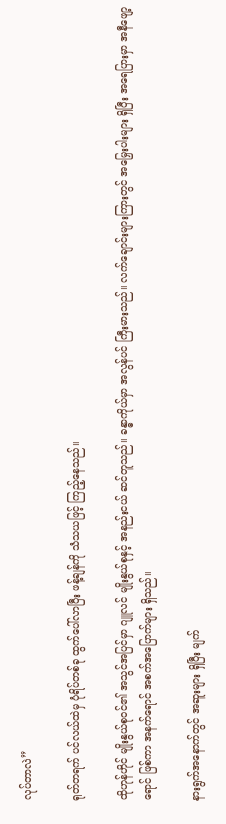လုပ်တာလဲ”

ရုတ်တရက် ပင်လယ်ထဲမှ ပုံရိပ်တစ်ခု ထွက်ပေါ်လာပြီး ဖန့်ချန်ကို သံသယဖြင့် ကြည့်နေသည်။

ထိုဟုန်ဟိုင် မျိုးနွယ်စုဝင်၏ အသွင်အပြင်မှာ ဂျူလင် မျိုးနွယ်စုနှင့် အနည်းငယ် ဆင်တူသည်။ ခန္ဓာကိုယ်မှာ အလွန်ပင် ကြီးမားသည်။ လက်ချောင်းများကြားတွင် အမြှေးပါးများ ရှိပြီး အရေပြားမှာ အနီဖျော့ရောင် ဖြစ်ကာ အနက်ရောင် အစက်အပြောက်များ ရှိသည်။

နားရွက်အနောက်တွင် အဆူးများ ရှိပြီး မျက်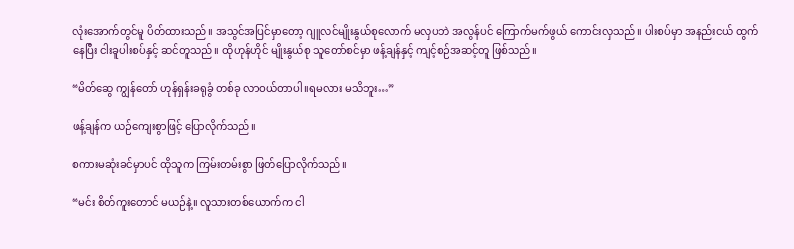လုံးအောက်တွင်မူ ပိတ်ထားသည်။ အသွင်အပြင်မှာတော့ ဂျူလင်မျိုးနွယ်စုလောက် မလှပဘဲ အလွန်ပင် ကြောက်မက်ဖွယ် ကောင်းလှသည်။ ပါးစပ်မှာ အနည်းငယ် ထွက်နေပြီး ငါးခူပါးစပ်နှင့် ဆင်တူသည်။ ထိုဟုန်ဟိုင် မျိုးနွယ်စု သူတော်စင်မှာ ဖန့်ချန်နှင့် ကျင့်စဉ်အဆင့်တူ ဖြစ်သည်။

“မိတ်ဆွေ ကျွန်တော် ဟုန်ရှန်းခရုခွံ တစ်ခု လာဝယ်တာပါ။ရမလား မသိဘူး…”

ဖန့်ချန်က ယဉ်ကျေးစွာဖြင့် ပြောလိုက်သည်။

စကားမဆုံးခင်မှာပင် ထိုသူက ကြမ်းတမ်းစွာ ဖြတ်ပြောလိုက်သည်။

“မင်း စိတ်ကူးတောင် မယဉ်နဲ့။ လူသားတစ်ယောက်က ငါ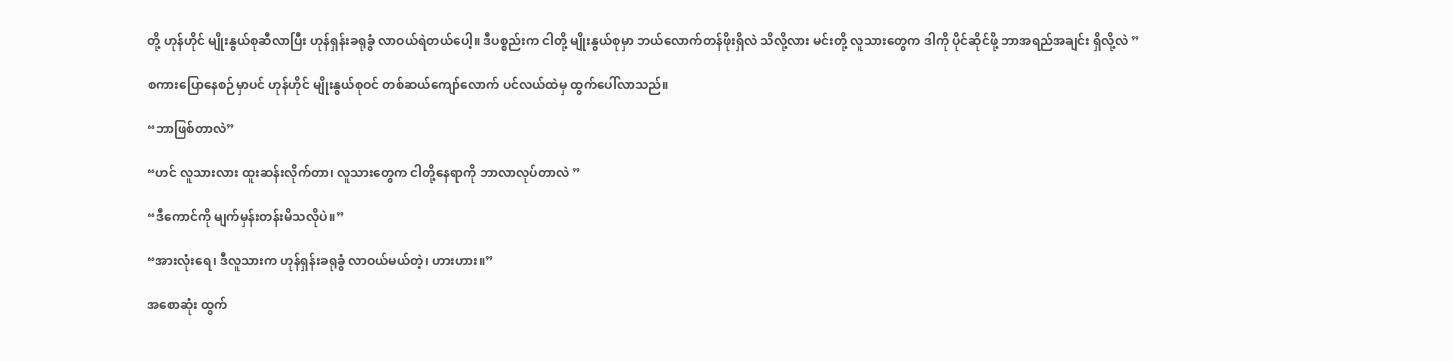တို့ ဟုန်ဟိုင် မျိုးနွယ်စုဆီလာပြီး ဟုန်ရှန်းခရုခွံ လာဝယ်ရဲတယ်ပေါ့။ ဒီပစ္စည်းက ငါတို့ မျိုးနွယ်စုမှာ ဘယ်လောက်တန်ဖိုးရှိလဲ သိလို့လား မင်းတို့ လူသားတွေက ဒါကို ပိုင်ဆိုင်ဖို့ ဘာအရည်အချင်း ရှိလို့လဲ ”

စကားပြောနေစဉ်မှာပင် ဟုန်ဟိုင် မျိုးနွယ်စုဝင် တစ်ဆယ်ကျော်လောက် ပင်လယ်ထဲမှ ထွက်ပေါ်လာသည်။

“ဘာဖြစ်တာလဲ”

“ဟင် လူသားလား ထူးဆန်းလိုက်တာ၊ လူသားတွေက ငါတို့နေရာကို ဘာလာလုပ်တာလဲ ”

“ဒီကောင်ကို မျက်မှန်းတန်းမိသလိုပဲ။”

“အားလုံးရေ၊ ဒီလူသားက ဟုန်ရှန်းခရုခွံ လာဝယ်မယ်တဲ့၊ ဟားဟား။”

အစောဆုံး ထွက်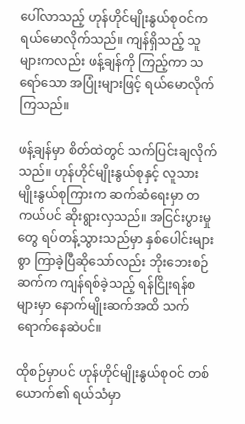ပေါ်လာသည့် ဟုန်ဟိုင်မျိုးနွယ်စုဝင်က ရယ်မောလိုက်သည်။ ကျန်ရှိသည့် သူများကလည်း ဖန့်ချန်ကို ကြည့်ကာ သရော်သော အပြုံးများဖြင့် ရယ်မောလိုက်ကြသည်။

ဖန့်ချန်မှာ စိတ်ထဲတွင် သက်ပြင်းချလိုက်သည်။ ဟုန်ဟိုင်မျိုးနွယ်စုနှင့် လူသားမျိုးနွယ်စုကြားက ဆက်ဆံရေးမှာ တကယ်ပင် ဆိုးရွားလှသည်။ အငြင်းပွားမှုတွေ ရပ်တန့်သွားသည်မှာ နှစ်ပေါင်းများစွာ ကြာခဲ့ပြီဆိုသော်လည်း ဘိုးဘေးစဉ်ဆက်က ကျန်ရစ်ခဲ့သည့် ရန်ငြိုးရန်စများမှာ နောက်မျိုးဆက်အထိ သက်ရောက်နေဆဲပင်။

ထိုစဉ်မှာပင် ဟုန်ဟိုင်မျိုးနွယ်စုဝင် တစ်ယောက်၏ ရယ်သံမှာ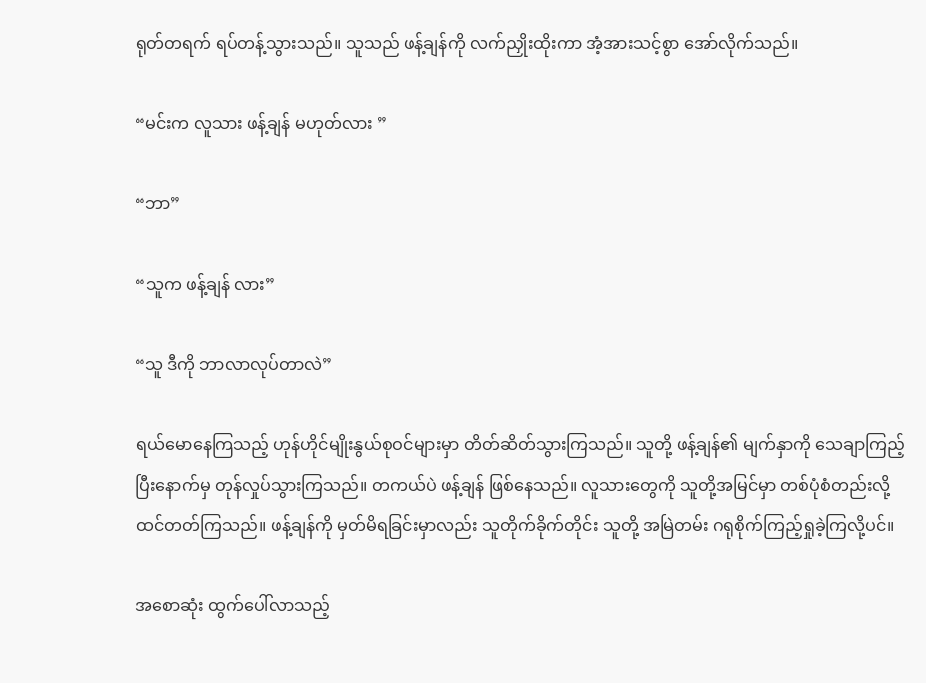ရုတ်တရက် ရပ်တန့်သွားသည်။ သူသည် ဖန့်ချန်ကို လက်ညှိုးထိုးကာ အံ့အားသင့်စွာ အော်လိုက်သည်။

“မင်းက လူသား ဖန့်ချန် မဟုတ်လား ”

“ဘာ”

“သူက ဖန့်ချန် လား”

“သူ ဒီကို ဘာလာလုပ်တာလဲ”

ရယ်မောနေကြသည့် ဟုန်ဟိုင်မျိုးနွယ်စုဝင်များမှာ တိတ်ဆိတ်သွားကြသည်။ သူတို့ ဖန့်ချန်၏ မျက်နှာကို သေချာကြည့်ပြီးနောက်မှ တုန်လှုပ်သွားကြသည်။ တကယ်ပဲ ဖန့်ချန် ဖြစ်နေသည်။ လူသားတွေကို သူတို့အမြင်မှာ တစ်ပုံစံတည်းလို့ ထင်တတ်ကြသည်။ ဖန့်ချန်ကို မှတ်မိရခြင်းမှာလည်း သူတိုက်ခိုက်တိုင်း သူတို့ အမြဲတမ်း ဂရုစိုက်ကြည့်ရှုခဲ့ကြလို့ပင်။

အစောဆုံး ထွက်ပေါ်လာသည့်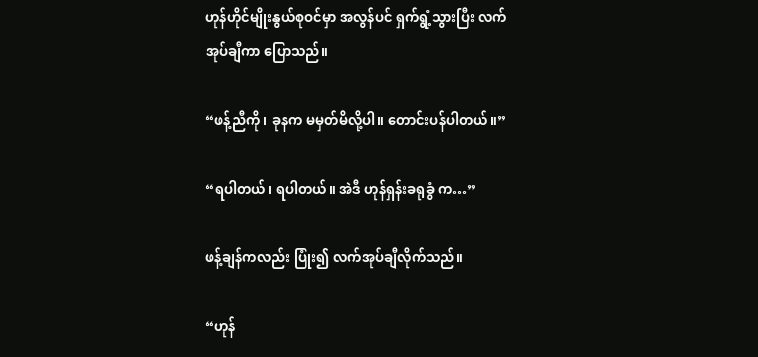ဟုန်ဟိုင်မျိုးနွယ်စုဝင်မှာ အလွန်ပင် ရှက်ရွံ့သွားပြီး လက်အုပ်ချီကာ ပြောသည်။

“ဖန့်ညီကို၊ ခုနက မမှတ်မိလို့ပါ။ တောင်းပန်ပါတယ်။”

“ရပါတယ်၊ ရပါတယ်။ အဲဒီ ဟုန်ရှန်းခရုခွံ က…”

ဖန့်ချန်ကလည်း ပြုံး၍ လက်အုပ်ချီလိုက်သည်။

“ဟုန်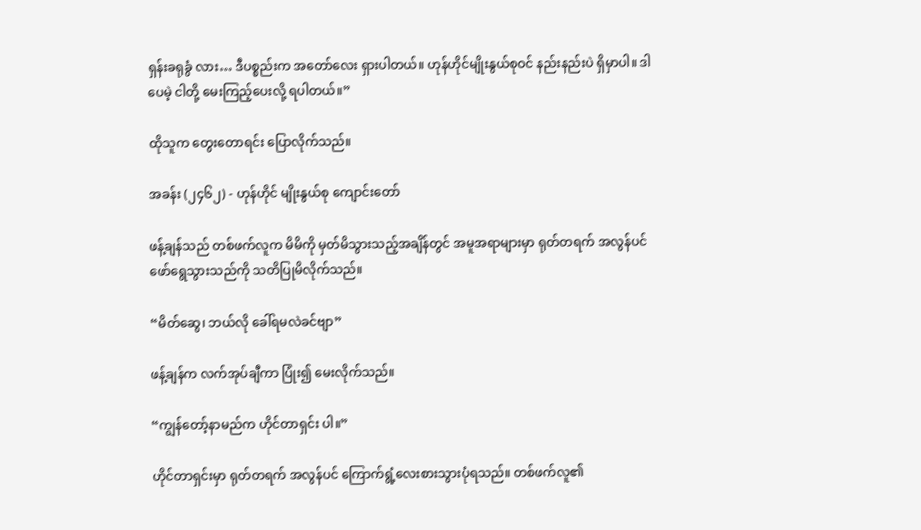ရှန်းခရုခွံ လား… ဒီပစ္စည်းက အတော်လေး ရှားပါတယ်။ ဟုန်ဟိုင်မျိုးနွယ်စုဝင် နည်းနည်းပဲ ရှိမှာပါ။ ဒါပေမဲ့ ငါတို့ မေးကြည့်ပေးလို့ ရပါတယ်။”

ထိုသူက တွေးတောရင်း ပြောလိုက်သည်။

အခန်း (၂၄၆၂) - ဟုန်ဟိုင် မျိုးနွယ်စု ကျောင်းတော်

ဖန့်ချန်သည် တစ်ဖက်လူက မိမိကို မှတ်မိသွားသည့်အချိန်တွင် အမူအရာများမှာ ရုတ်တရက် အလွန်ပင် ဖော်ရွေသွားသည်ကို သတိပြုမိလိုက်သည်။

“မိတ်ဆွေ၊ ဘယ်လို ခေါ်ရမလဲခင်ဗျာ”

ဖန့်ချန်က လက်အုပ်ချီကာ ပြုံး၍ မေးလိုက်သည်။

“ကျွန်တော့်နာမည်က ဟိုင်တာရှင်း ပါ။”

ဟိုင်တာရှင်းမှာ ရုတ်တရက် အလွန်ပင် ကြောက်ရွံ့လေးစားသွားပုံရသည်။ တစ်ဖက်လူ၏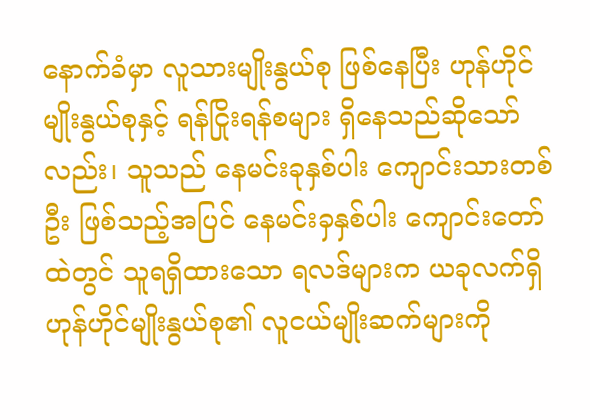နောက်ခံမှာ လူသားမျိုးနွယ်စု ဖြစ်နေပြီး ဟုန်ဟိုင်မျိုးနွယ်စုနှင့် ရန်ငြိုးရန်စများ ရှိနေသည်ဆိုသော်လည်း၊ သူသည် နေမင်းခုနှစ်ပါး ကျောင်းသားတစ်ဦး ဖြစ်သည့်အပြင် နေမင်းခှနှစ်ပါး ကျောင်းတော်ထဲတွင် သူရရှိထားသော ရလဒ်များက ယခုလက်ရှိ ဟုန်ဟိုင်မျိုးနွယ်စု၏ လူငယ်မျိုးဆက်များကို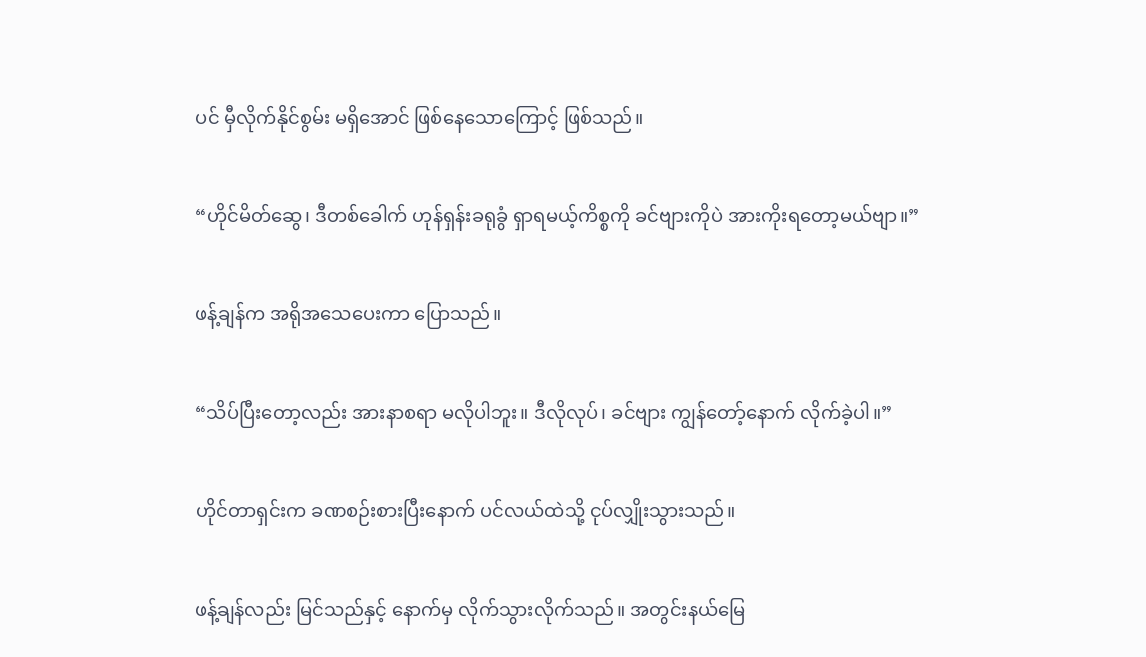ပင် မှီလိုက်နိုင်စွမ်း မရှိအောင် ဖြစ်နေသောကြောင့် ဖြစ်သည်။

“ဟိုင်မိတ်ဆွေ၊ ဒီတစ်ခေါက် ဟုန်ရှန်းခရုခွံ ရှာရမယ့်ကိစ္စကို ခင်ဗျားကိုပဲ အားကိုးရတော့မယ်ဗျာ။”

ဖန့်ချန်က အရိုအသေပေးကာ ပြောသည်။

“သိပ်ပြီးတော့လည်း အားနာစရာ မလိုပါဘူး။ ဒီလိုလုပ်၊ ခင်ဗျား ကျွန်တော့်နောက် လိုက်ခဲ့ပါ။”

ဟိုင်တာရှင်းက ခဏစဉ်းစားပြီးနောက် ပင်လယ်ထဲသို့ ငုပ်လျှိုးသွားသည်။

ဖန့်ချန်လည်း မြင်သည်နှင့် နောက်မှ လိုက်သွားလိုက်သည်။ အတွင်းနယ်မြေ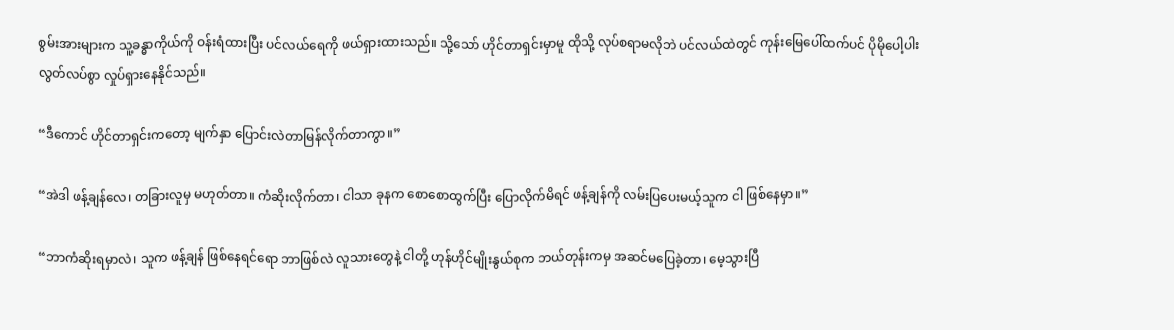စွမ်းအားများက သူ့ခန္ဓာကိုယ်ကို ဝန်းရံထားပြီး ပင်လယ်ရေကို ဖယ်ရှားထားသည်။ သို့သော် ဟိုင်တာရှင်းမှာမူ ထိုသို့ လုပ်စရာမလိုဘဲ ပင်လယ်ထဲတွင် ကုန်းမြေပေါ်ထက်ပင် ပိုမိုပေါ့ပါးလွတ်လပ်စွာ လှုပ်ရှားနေနိုင်သည်။

“ဒီကောင် ဟိုင်တာရှင်းကတော့ မျက်နှာ ပြောင်းလဲတာမြန်လိုက်တာကွာ။”

“အဲဒါ ဖန့်ချန်လေ၊ တခြားလူမှ မဟုတ်တာ။ ကံဆိုးလိုက်တာ၊ ငါသာ ခုနက စောစောထွက်ပြီး ပြောလိုက်မိရင် ဖန့်ချန်ကို လမ်းပြပေးမယ့်သူက ငါ ဖြစ်နေမှာ။”

“ဘာကံဆိုးရမှာလဲ၊ သူက ဖန့်ချန် ဖြစ်နေရင်ရော ဘာဖြစ်လဲ လူသားတွေနဲ့ ငါတို့ ဟုန်ဟိုင်မျိုးနွယ်စုက ဘယ်တုန်းကမှ အဆင်မပြေခဲ့တာ၊ မေ့သွားပြီ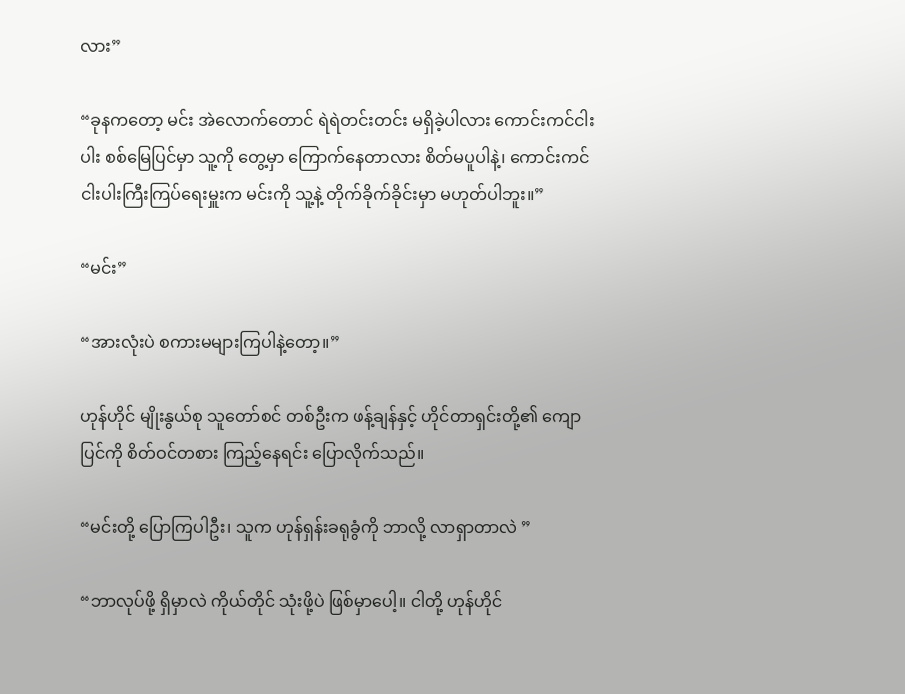လား”

“ခုနကတော့ မင်း အဲလောက်တောင် ရဲရဲတင်းတင်း မရှိခဲ့ပါလား ကောင်းကင်ငါးပါး စစ်မြေပြင်မှာ သူ့ကို တွေ့မှာ ကြောက်နေတာလား စိတ်မပူပါနဲ့၊ ကောင်းကင် ငါးပါးကြီးကြပ်ရေးမှူးက မင်းကို သူ့နဲ့ တိုက်ခိုက်ခိုင်းမှာ မဟုတ်ပါဘူး။”

“မင်း”

“အားလုံးပဲ စကားမများကြပါနဲ့တော့။”

ဟုန်ဟိုင် မျိုးနွယ်စု သူတော်စင် တစ်ဦးက ဖန့်ချန်နှင့် ဟိုင်တာရှင်းတို့၏ ကျောပြင်ကို စိတ်ဝင်တစား ကြည့်နေရင်း ပြောလိုက်သည်။

“မင်းတို့ ပြောကြပါဦး၊ သူက ဟုန်ရှန်းခရုခွံကို ဘာလို့ လာရှာတာလဲ ”

“ဘာလုပ်ဖို့ ရှိမှာလဲ ကိုယ်တိုင် သုံးဖို့ပဲ ဖြစ်မှာပေါ့။ ငါတို့ ဟုန်ဟိုင်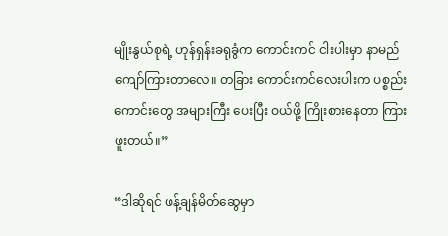မျိုးနွယ်စုရဲ့ ဟုန်ရှန်းခရုခွံက ကောင်းကင် ငါးပါးမှာ နာမည်ကျော်ကြားတာလေ။ တခြား ကောင်းကင်လေးပါးက ပစ္စည်းကောင်းတွေ အများကြီး ပေးပြီး ဝယ်ဖို့ ကြိုးစားနေတာ ကြားဖူးတယ်။”

“ဒါဆိုရင် ဖန့်ချန်မိတ်ဆွေမှာ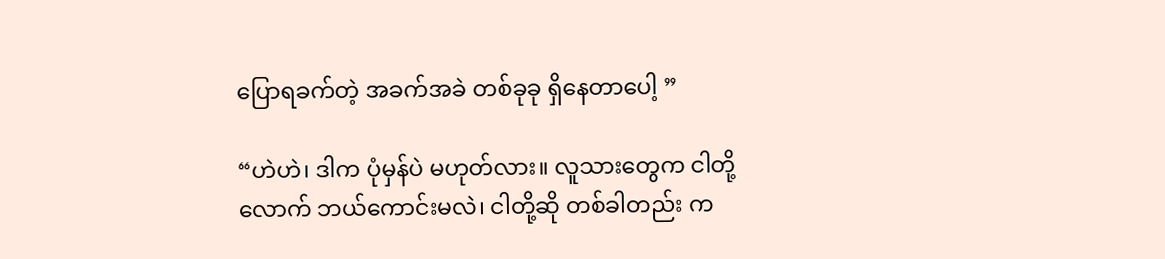ပြောရခက်တဲ့ အခက်အခဲ တစ်ခုခု ရှိနေတာပေါ့ ”

“ဟဲဟဲ၊ ဒါက ပုံမှန်ပဲ မဟုတ်လား။ လူသားတွေက ငါတို့လောက် ဘယ်ကောင်းမလဲ၊ ငါတို့ဆို တစ်ခါတည်း က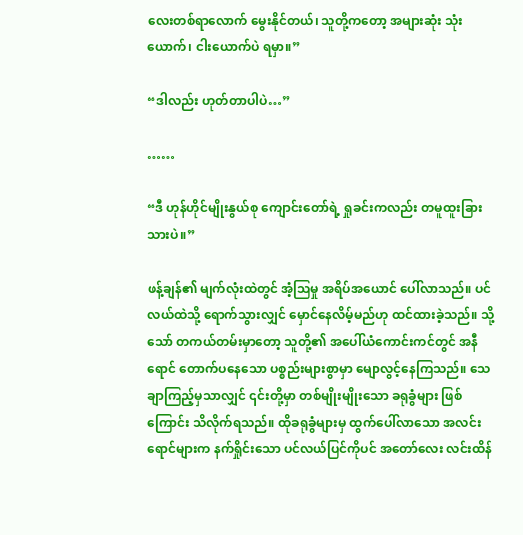လေးတစ်ရာလောက် မွေးနိုင်တယ်၊ သူတို့ကတော့ အများဆုံး သုံးယောက်၊ ငါးယောက်ပဲ ရမှာ။”

“ဒါလည်း ဟုတ်တာပါပဲ…”

……

“ဒီ ဟုန်ဟိုင်မျိုးနွယ်စု ကျောင်းတော်ရဲ့ ရှုခင်းကလည်း တမူထူးခြားသားပဲ။”

ဖန့်ချန်၏ မျက်လုံးထဲတွင် အံ့ဩမှု အရိပ်အယောင် ပေါ်လာသည်။ ပင်လယ်ထဲသို့ ရောက်သွားလျှင် မှောင်နေလိမ့်မည်ဟု ထင်ထားခဲ့သည်။ သို့သော် တကယ်တမ်းမှာတော့ သူတို့၏ အပေါ်ယံကောင်းကင်တွင် အနီရောင် တောက်ပနေသော ပစ္စည်းများစွာမှာ မျောလွင့်နေကြသည်။ သေချာကြည့်မှသာလျှင် ၎င်းတို့မှာ တစ်မျိုးမျိုးသော ခရုခွံများ ဖြစ်ကြောင်း သိလိုက်ရသည်။ ထိုခရုခွံများမှ ထွက်ပေါ်လာသော အလင်းရောင်များက နက်ရှိုင်းသော ပင်လယ်ပြင်ကိုပင် အတော်လေး လင်းထိန်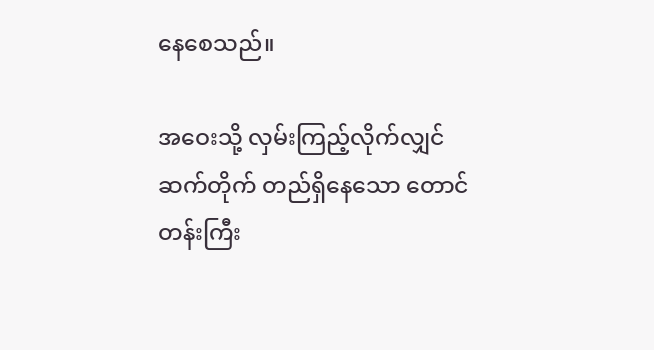နေစေသည်။

အဝေးသို့ လှမ်းကြည့်လိုက်လျှင် ဆက်တိုက် တည်ရှိနေသော တောင်တန်းကြီး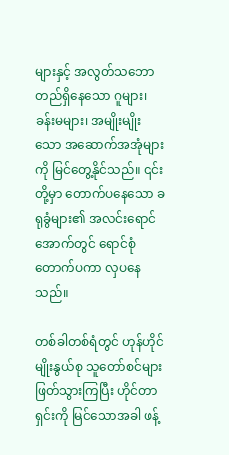များနှင့် အလွတ်သဘော တည်ရှိနေသော ဂူများ၊ ခန်းမများ၊ အမျိုးမျိုးသော အဆောက်အအုံများကို မြင်တွေ့နိုင်သည်။ ၎င်းတို့မှာ တောက်ပနေသော ခရုခွံများ၏ အလင်းရောင်အောက်တွင် ရောင်စုံတောက်ပကာ လှပနေသည်။

တစ်ခါတစ်ရံတွင် ဟုန်ဟိုင်မျိုးနွယ်စု သူတော်စင်များ ဖြတ်သွားကြပြီး ဟိုင်တာရှင်းကို မြင်သောအခါ ဖန့်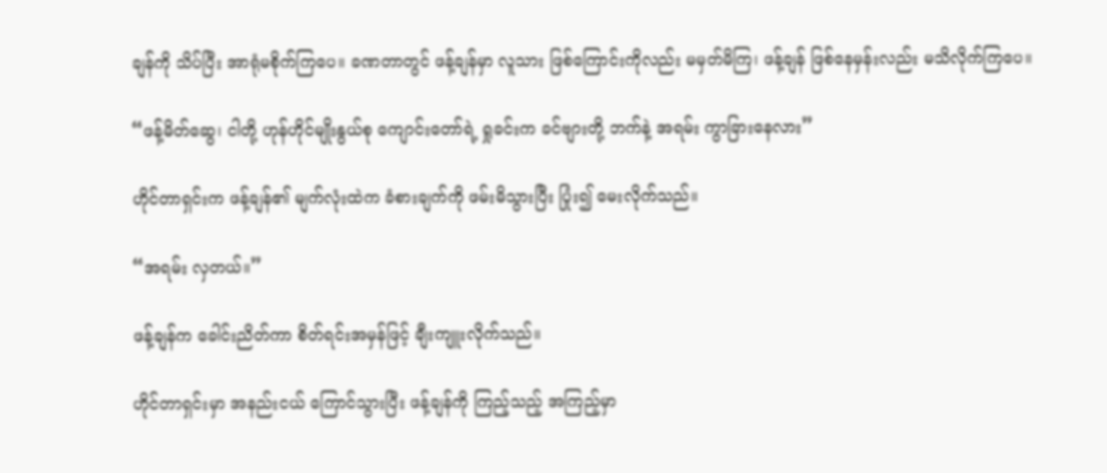ချန်ကို သိပ်ပြီး အာရုံမစိုက်ကြပေ။ ခဏတာတွင် ဖန့်ချန်မှာ လူသား ဖြစ်ကြောင်းကိုလည်း မမှတ်မိကြ၊ ဖန့်ချန် ဖြစ်နေမှန်းလည်း မသိလိုက်ကြပေ။

“ဖန့်မိတ်ဆွေ၊ ငါတို့ ဟုန်ဟိုင်မျိုးနွယ်စု ကျောင်းတော်ရဲ့ ရှုခင်းက ခင်ဗျားတို့ ဘက်နဲ့ အရမ်း ကွာခြားနေလား”

ဟိုင်တာရှင်းက ဖန့်ချန်၏ မျက်လုံးထဲက ခံစားချက်ကို ဖမ်းမိသွားပြီး ပြုံး၍ မေးလိုက်သည်။

“အရမ်း လှတယ်။”

ဖန့်ချန်က ခေါင်းညိတ်ကာ စိတ်ရင်းအမှန်ဖြင့် ချီးကျူးလိုက်သည်။

ဟိုင်တာရှင်းမှာ အနည်းငယ် ကြောင်သွားပြီး ဖန့်ချန်ကို ကြည့်သည့် အကြည့်မှာ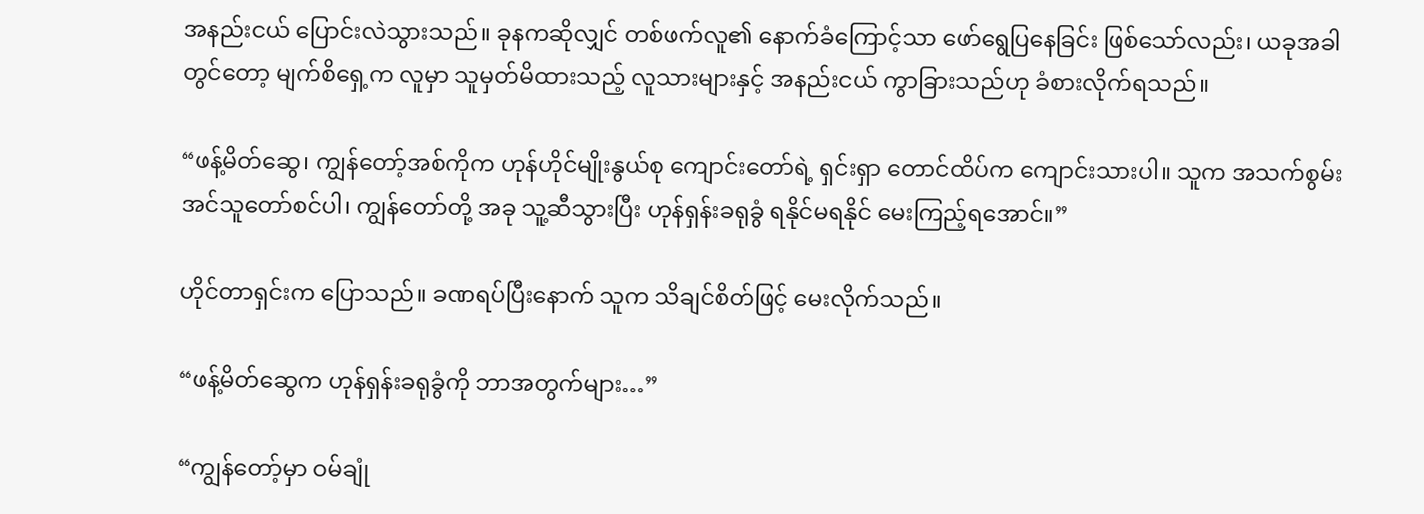အနည်းငယ် ပြောင်းလဲသွားသည်။ ခုနကဆိုလျှင် တစ်ဖက်လူ၏ နောက်ခံကြောင့်သာ ဖော်ရွေပြနေခြင်း ဖြစ်သော်လည်း၊ ယခုအခါတွင်တော့ မျက်စိရှေ့က လူမှာ သူမှတ်မိထားသည့် လူသားများနှင့် အနည်းငယ် ကွာခြားသည်ဟု ခံစားလိုက်ရသည်။

“ဖန့်မိတ်ဆွေ၊ ကျွန်တော့်အစ်ကိုက ဟုန်ဟိုင်မျိုးနွယ်စု ကျောင်းတော်ရဲ့ ရှင်းရှာ တောင်ထိပ်က ကျောင်းသားပါ။ သူက အသက်စွမ်းအင်သူတော်စင်ပါ၊ ကျွန်တော်တို့ အခု သူ့ဆီသွားပြီး ဟုန်ရှန်းခရုခွံ ရနိုင်မရနိုင် မေးကြည့်ရအောင်။”

ဟိုင်တာရှင်းက ပြောသည်။ ခဏရပ်ပြီးနောက် သူက သိချင်စိတ်ဖြင့် မေးလိုက်သည်။

“ဖန့်မိတ်ဆွေက ဟုန်ရှန်းခရုခွံကို ဘာအတွက်များ…”

“ကျွန်တော့်မှာ ဝမ်ချုံ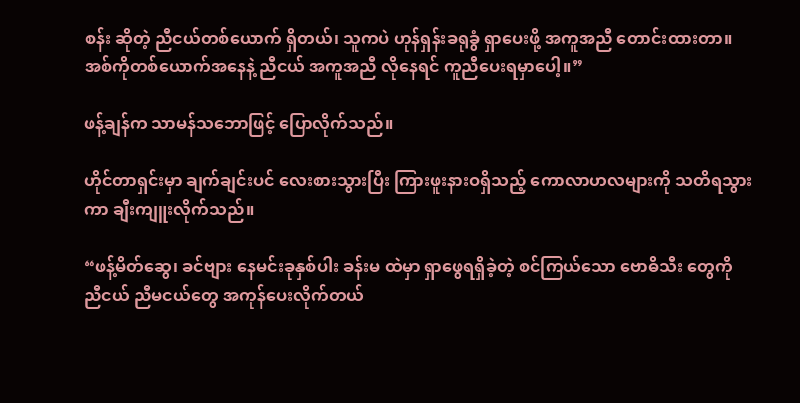စန်း ဆိုတဲ့ ညီငယ်တစ်ယောက် ရှိတယ်၊ သူကပဲ ဟုန်ရှန်းခရုခွံ ရှာပေးဖို့ အကူအညီ တောင်းထားတာ။ အစ်ကိုတစ်ယောက်အနေနဲ့ ညီငယ် အကူအညီ လိုနေရင် ကူညီပေးရမှာပေါ့။”

ဖန့်ချန်က သာမန်သဘောဖြင့် ပြောလိုက်သည်။

ဟိုင်တာရှင်းမှာ ချက်ချင်းပင် လေးစားသွားပြီး ကြားဖူးနားဝရှိသည့် ကောလာဟလများကို သတိရသွားကာ ချီးကျူးလိုက်သည်။

“ဖန့်မိတ်ဆွေ၊ ခင်ဗျား နေမင်းခုနှစ်ပါး ခန်းမ ထဲမှာ ရှာဖွေရရှိခဲ့တဲ့ စင်ကြယ်သော ဗောဓိသီး တွေကို ညီငယ် ညီမငယ်တွေ အကုန်ပေးလိုက်တယ်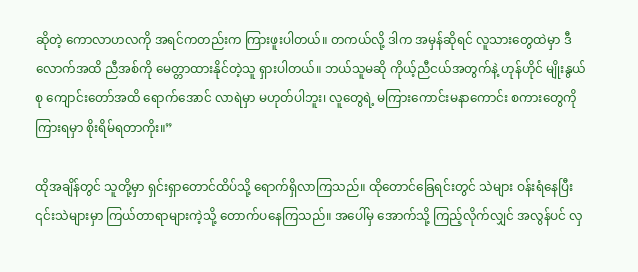ဆိုတဲ့ ကောလာဟလကို အရင်ကတည်းက ကြားဖူးပါတယ်။ တကယ်လို့ ဒါက အမှန်ဆိုရင် လူသားတွေထဲမှာ ဒီလောက်အထိ ညီအစ်ကို မေတ္တာထားနိုင်တဲ့သူ ရှားပါတယ်။ ဘယ်သူမဆို ကိုယ့်ညီငယ်အတွက်နဲ့ ဟုန်ဟိုင် မျိုးနွယ်စု ကျောင်းတော်အထိ ရောက်အောင် လာရဲမှာ မဟုတ်ပါဘူး၊ လူတွေရဲ့ မကြားကောင်းမနာကောင်း စကားတွေကို ကြားရမှာ စိုးရိမ်ရတာကိုး။”

ထိုအချိန်တွင် သူတို့မှာ ရှင်းရှာတောင်ထိပ်သို့ ရောက်ရှိလာကြသည်။ ထိုတောင်ခြေရင်းတွင် သဲများ ဝန်းရံနေပြီး ၎င်းသဲများမှာ ကြယ်တာရာများကဲ့သို့ တောက်ပနေကြသည်။ အပေါ်မှ အောက်သို့ ကြည့်လိုက်လျှင် အလွန်ပင် လှ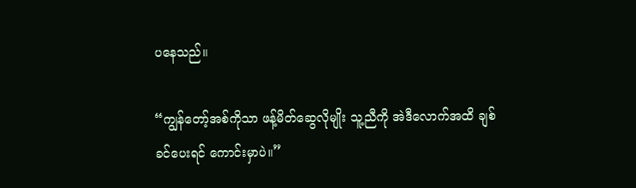ပနေသည်။

“ကျွန်တော့်အစ်ကိုသာ ဖန့်မိတ်ဆွေလိုမျိုး သူ့ညီကို အဲဒီလောက်အထိ ချစ်ခင်ပေးရင် ကောင်းမှာပဲ။”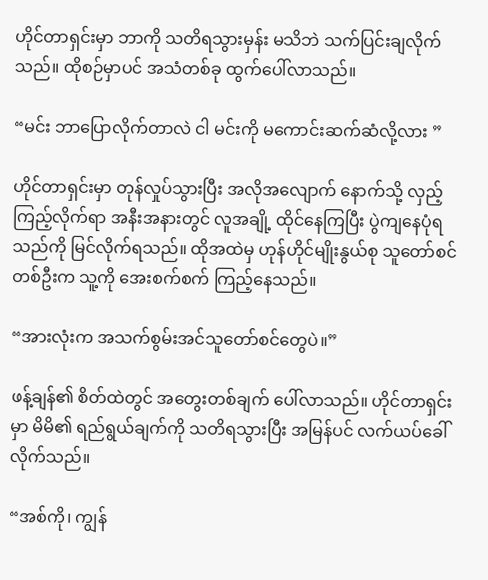ဟိုင်တာရှင်းမှာ ဘာကို သတိရသွားမှန်း မသိဘဲ သက်ပြင်းချလိုက်သည်။ ထိုစဉ်မှာပင် အသံတစ်ခု ထွက်ပေါ်လာသည်။

“မင်း ဘာပြောလိုက်တာလဲ ငါ မင်းကို မကောင်းဆက်ဆံလို့လား ”

ဟိုင်တာရှင်းမှာ တုန်လှုပ်သွားပြီး အလိုအလျောက် နောက်သို့ လှည့်ကြည့်လိုက်ရာ အနီးအနားတွင် လူအချို့ ထိုင်နေကြပြီး ပွဲကျနေပုံရသည်ကို မြင်လိုက်ရသည်။ ထိုအထဲမှ ဟုန်ဟိုင်မျိုးနွယ်စု သူတော်စင် တစ်ဦးက သူ့ကို အေးစက်စက် ကြည့်နေသည်။

“အားလုံးက အသက်စွမ်းအင်သူတော်စင်တွေပဲ။”

ဖန့်ချန်၏ စိတ်ထဲတွင် အတွေးတစ်ချက် ပေါ်လာသည်။ ဟိုင်တာရှင်းမှာ မိမိ၏ ရည်ရွယ်ချက်ကို သတိရသွားပြီး အမြန်ပင် လက်ယပ်ခေါ်လိုက်သည်။

“အစ်ကို၊ ကျွန်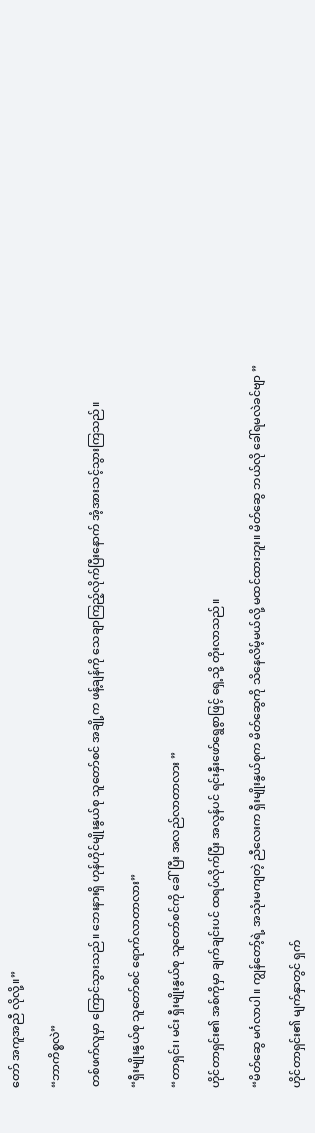တော် အကူအညီ လိုလို့။”

“ဘာကိစ္စလဲ”

တစ်ဖက်လူမှာ ကြောင်သွားသည်။ ဘေးနားရှိ ဟုန်ဟိုင်မျိုးနွယ်စု သူတော်စင် အချို့က ဖန့်ချန်ကို သေချာကြည့်လိုက်ပြီးနောက် အံ့အားသင့်သွားကြသည်။

“ရှီးမျိုးနွယ်စု သူတော်စင် ရောက်လာတာလား”

“တာရှင်း၊ မင်း ရှီးမျိုးနွယ်စု သူတော်စင်ကို ခေါ်ပြီး အလည်လာတာလား ”

ဟိုင်တာရှင်း၏ အစ်ကိုမှာ ချက်ချင်းပင် ထရပ်လိုက်ပြီး အလွန်ပင် ရင်းနှီးဖော်ရွေစွာဖြင့် ရှေ့သို့ တိုးလာသည်။

“မိတ်ဆွေ မင်္ဂလာပါ။ ကျွန်တော့်ရဲ့ အသုံးမကျတဲ့ ညီလေးက ရှီးမျိုးနွယ်စုက မိတ်ဆွေကို သိနေလိမ့်မယ်လို့ မထင်ထားဘူး။ မိတ်ဆွေ ဘယ်လို ခေါ်ရမလဲခင်ဗျာ ”

ဟိုင်တာရှင်း၏ မျက်နှာတွင် ရှက်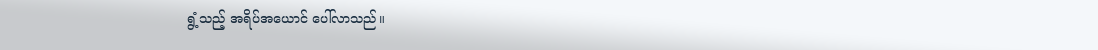ရွံ့သည့် အရိပ်အယောင် ပေါ်လာသည်။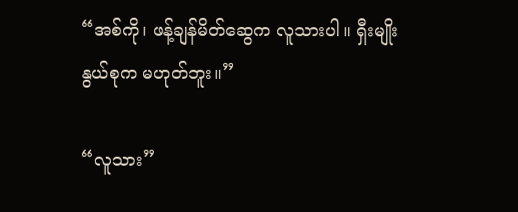“အစ်ကို၊ ဖန့်ချန်မိတ်ဆွေက လူသားပါ။ ရှီးမျိုးနွယ်စုက မဟုတ်ဘူး။”

“လူသား”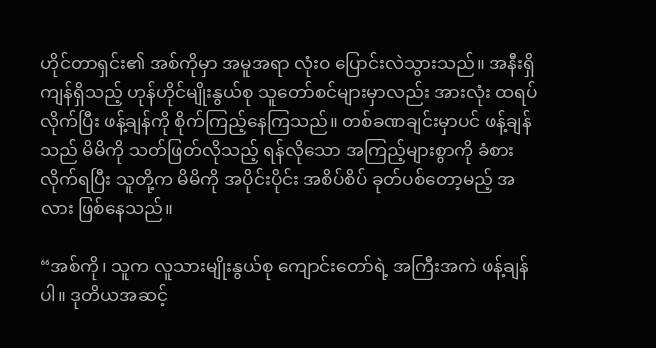ဟိုင်တာရှင်း၏ အစ်ကိုမှာ အမူအရာ လုံးဝ ပြောင်းလဲသွားသည်။ အနီးရှိ ကျန်ရှိသည့် ဟုန်ဟိုင်မျိုးနွယ်စု သူတော်စင်များမှာလည်း အားလုံး ထရပ်လိုက်ပြီး ဖန့်ချန်ကို စိုက်ကြည့်နေကြသည်။ တစ်ခဏချင်းမှာပင် ဖန့်ချန်သည် မိမိကို သတ်ဖြတ်လိုသည့် ရန်လိုသော အကြည့်များစွာကို ခံစားလိုက်ရပြီး သူတို့က မိမိကို အပိုင်းပိုင်း အစိပ်စိပ် ခုတ်ပစ်တော့မည့် အလား ဖြစ်နေသည်။

“အစ်ကို၊ သူက လူသားမျိုးနွယ်စု ကျောင်းတော်ရဲ့ အကြီးအကဲ ဖန့်ချန်ပါ။ ဒုတိယအဆင့်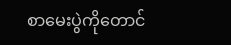စာမေးပွဲကိုတောင်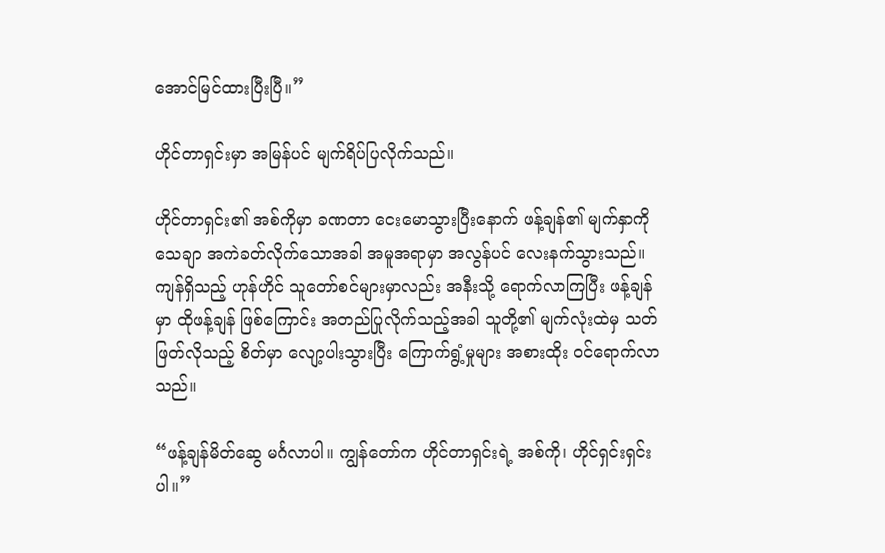အောင်မြင်ထားပြီးပြီ။”

ဟိုင်တာရှင်းမှာ အမြန်ပင် မျက်ရိပ်ပြလိုက်သည်။

ဟိုင်တာရှင်း၏ အစ်ကိုမှာ ခဏတာ ငေးမောသွားပြီးနောက် ဖန့်ချန်၏ မျက်နှာကို သေချာ အကဲခတ်လိုက်သောအခါ အမူအရာမှာ အလွန်ပင် လေးနက်သွားသည်။ ကျန်ရှိသည့် ဟုန်ဟိုင် သူတော်စင်များမှာလည်း အနီးသို့ ရောက်လာကြပြီး ဖန့်ချန်မှာ ထိုဖန့်ချန် ဖြစ်ကြောင်း အတည်ပြုလိုက်သည့်အခါ သူတို့၏ မျက်လုံးထဲမှ သတ်ဖြတ်လိုသည့် စိတ်မှာ လျော့ပါးသွားပြီး ကြောက်ရွံ့မှုများ အစားထိုး ဝင်ရောက်လာသည်။

“ဖန့်ချန်မိတ်ဆွေ မင်္ဂလာပါ။ ကျွန်တော်က ဟိုင်တာရှင်းရဲ့ အစ်ကို၊ ဟိုင်ရှင်းရှင်း ပါ။”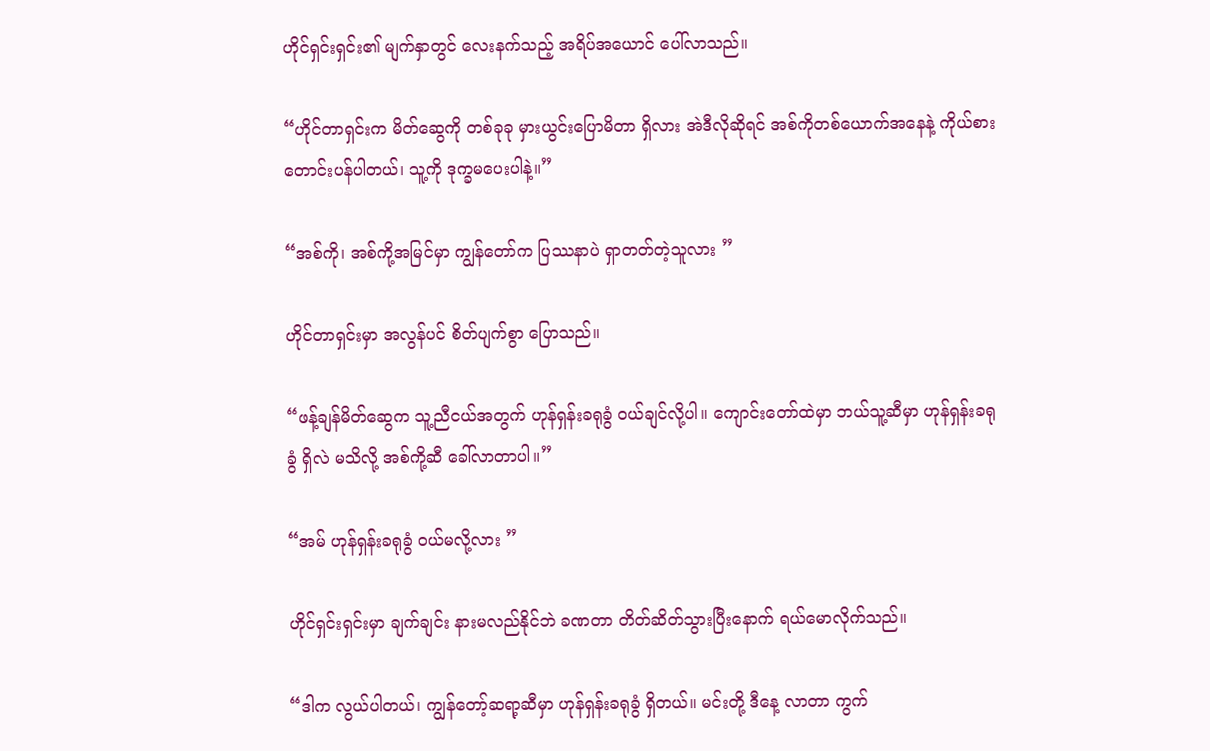ဟိုင်ရှင်းရှင်း၏ မျက်နှာတွင် လေးနက်သည့် အရိပ်အယောင် ပေါ်လာသည်။

“ဟိုင်တာရှင်းက မိတ်ဆွေကို တစ်ခုခု မှားယွင်းပြောမိတာ ရှိလား အဲဒီလိုဆိုရင် အစ်ကိုတစ်ယောက်အနေနဲ့ ကိုယ်စားတောင်းပန်ပါတယ်၊ သူ့ကို ဒုက္ခမပေးပါနဲ့။”

“အစ်ကို၊ အစ်ကို့အမြင်မှာ ကျွန်တော်က ပြဿနာပဲ ရှာတတ်တဲ့သူလား ”

ဟိုင်တာရှင်းမှာ အလွန်ပင် စိတ်ပျက်စွာ ပြောသည်။

“ဖန့်ချန်မိတ်ဆွေက သူ့ညီငယ်အတွက် ဟုန်ရှန်းခရုခွံ ဝယ်ချင်လို့ပါ။ ကျောင်းတော်ထဲမှာ ဘယ်သူ့ဆီမှာ ဟုန်ရှန်းခရုခွံ ရှိလဲ မသိလို့ အစ်ကို့ဆီ ခေါ်လာတာပါ။”

“အမ် ဟုန်ရှန်းခရုခွံ ဝယ်မလို့လား ”

ဟိုင်ရှင်းရှင်းမှာ ချက်ချင်း နားမလည်နိုင်ဘဲ ခဏတာ တိတ်ဆိတ်သွားပြီးနောက် ရယ်မောလိုက်သည်။

“ဒါက လွယ်ပါတယ်၊ ကျွန်တော့်ဆရာ့ဆီမှာ ဟုန်ရှန်းခရုခွံ ရှိတယ်။ မင်းတို့ ဒီနေ့ လာတာ ကွက်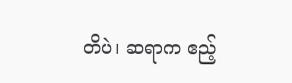တိပဲ၊ ဆရာက ဧည့်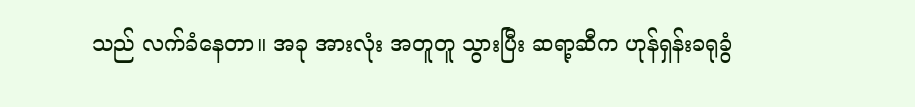သည် လက်ခံနေတာ။ အခု အားလုံး အတူတူ သွားပြီး ဆရာ့ဆီက ဟုန်ရှန်းခရုခွံ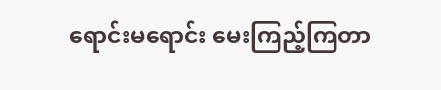ရောင်းမရောင်း မေးကြည့်ကြတာ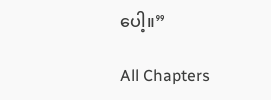ပေါ့။”

All Chapters